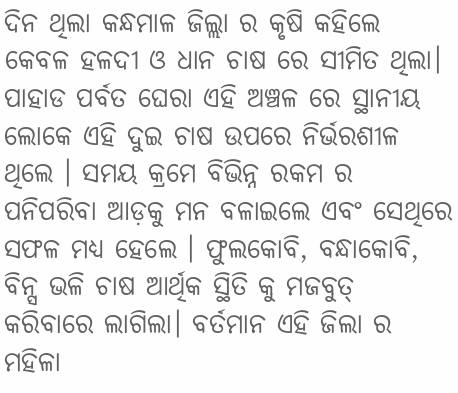ଦିନ ଥିଲା କନ୍ଧମାଳ ଜିଲ୍ଲା ର କୃଷି କହିଲେ କେବଳ ହଳଦୀ ଓ ଧାନ ଚାଷ ରେ ସୀମିତ ଥିଲା। ପାହାଡ ପର୍ବତ ଘେରା ଏହି ଅଞ୍ଚଳ ରେ ସ୍ଥାନୀୟ ଲୋକେ ଏହି ଦୁଇ ଚାଷ ଉପରେ ନିର୍ଭରଶୀଳ ଥିଲେ । ସମୟ କ୍ରମେ ବିଭିନ୍ନ ରକମ ର ପନିପରିବା ଆଡ଼କୁ ମନ ବଳାଇଲେ ଏବଂ ସେଥିରେ ସଫଳ ମଧ୍ୟ ହେଲେ । ଫୁଲକୋବି, ବନ୍ଧାକୋବି, ବିନ୍ସ ଭଳି ଚାଷ ଆର୍ଥିକ ସ୍ଥିତି କୁ ମଜବୁତ୍ କରିବାରେ ଲାଗିଲା। ବର୍ତମାନ ଏହି ଜିଲା ର ମହିଳା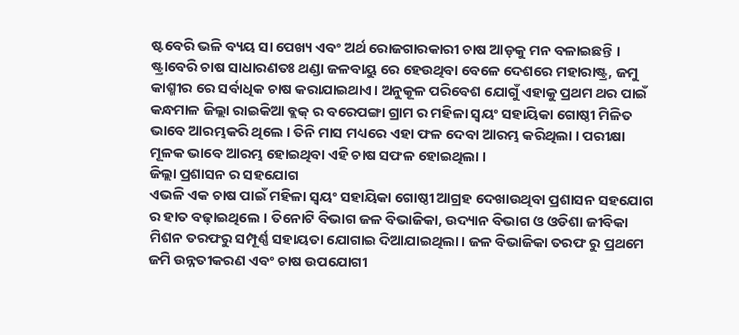ଷ୍ଟବେରି ଭଳି ବ୍ୟୟ ସା ପେଖ୍ୟ ଏବଂ ଅର୍ଥ ରୋଜଗାରକାରୀ ଚାଷ ଆଡ଼କୁ ମନ ବଳାଇଛନ୍ତି । ଷ୍ଟ୍ରାବେରି ଚାଷ ସାଧାରଣତଃ ଥଣ୍ଡା ଜଳବାୟୁ ରେ ହେଉଥିବା ବେଳେ ଦେଶରେ ମହାରାଷ୍ଟ୍ର, ଜମୁ କାଶ୍ମୀର ରେ ସର୍ବାଧିକ ଚାଷ କରାଯାଇଥାଏ। ଅନୁକୂଳ ପରିବେଶ ଯୋଗୁଁ ଏହାକୁ ପ୍ରଥମ ଥର ପାଇଁ କନ୍ଧମାଳ ଜିଲ୍ଲା ରାଇକିଆ ବ୍ଲକ୍ ର ବରେପଙ୍ଗା ଗ୍ରାମ ର ମହିଳା ସ୍ୱୟଂ ସହାୟିକା ଗୋଷ୍ଠୀ ମିଳିତ ଭାବେ ଆରମ୍ଭକରି ଥିଲେ । ତିନି ମାସ ମଧ୍ୟରେ ଏହା ଫଳ ଦେବା ଆରମ୍ଭ କରିଥିଲା । ପରୀକ୍ଷା ମୂଳକ ଭାବେ ଆରମ୍ଭ ହୋଇଥିବା ଏହି ଚାଷ ସଫଳ ହୋଇଥିଲା ।
ଜିଲ୍ଲା ପ୍ରଶାସନ ର ସହଯୋଗ
ଏଭଳି ଏକ ଚାଷ ପାଇଁ ମହିଳା ସ୍ୱୟଂ ସହାୟିକା ଗୋଷ୍ଠୀ ଆଗ୍ରହ ଦେଖାଉଥିବା ପ୍ରଶାସନ ସହଯୋଗ ର ହାତ ବଢ଼ାଇଥିଲେ । ତିନୋଟି ବିଭାଗ ଜଳ ବିଭାଜିକା, ଉଦ୍ୟାନ ବିଭାଗ ଓ ଓଡିଶା ଜୀବିକା ମିଶନ ତରଫରୁ ସମ୍ପୂର୍ଣ୍ଣ ସହାୟତା ଯୋଗାଇ ଦିଆଯାଇଥିଲା। ଜଳ ବିଭାଜିକା ତରଫ ରୁ ପ୍ରଥମେ ଜମି ଉନ୍ନତୀକରଣ ଏବଂ ଚାଷ ଉପଯୋଗୀ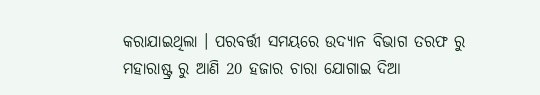କରାଯାଇଥିଲା । ପରବର୍ତ୍ତୀ ସମୟରେ ଉଦ୍ୟାନ ବିଭାଗ ତରଫ ରୁ ମହାରାଷ୍ଟ୍ର ରୁ ଆଣି 20 ହଜାର ଚାରା ଯୋଗାଇ ଦିଆ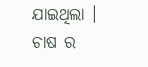ଯାଇଥିଲା । ଚାଷ ର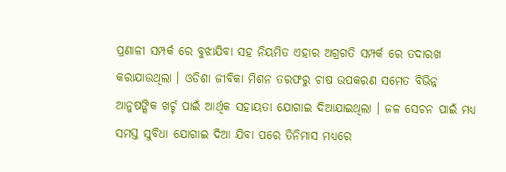ପ୍ରଣାଳୀ ସମ୍ପର୍କ ରେ ବୁଝାଯିବା ସହ ନିୟମିତ ଏହାର ଅଗ୍ରଗତି ସମ୍ପର୍କ ରେ ତଦାରଖ କରାଯାଉଥିଲା । ଓଡିଶା ଜୀବିକା ମିଶନ ତରଫରୁ ଚାଷ ଉପକରଣ ସମେତ ବିଭିନ୍ନ ଆନୁଷଙ୍ଗିକ ଖର୍ଚ୍ଚ ପାଇଁ ଆର୍ଥିକ ସହାୟତା ଯୋଗାଇ ଦିଆଯାଇଥିଲା । ଜଳ ସେଚନ ପାଇଁ ମଧ୍ୟ ସମସ୍ତ ସୁବିଧା ଯୋଗାଇ ଦିଆ ଯିବା ପରେ ତିନିମାସ ମଧ୍ୟରେ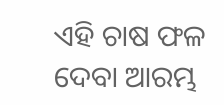ଏହି ଚାଷ ଫଳ ଦେବା ଆରମ୍ଭ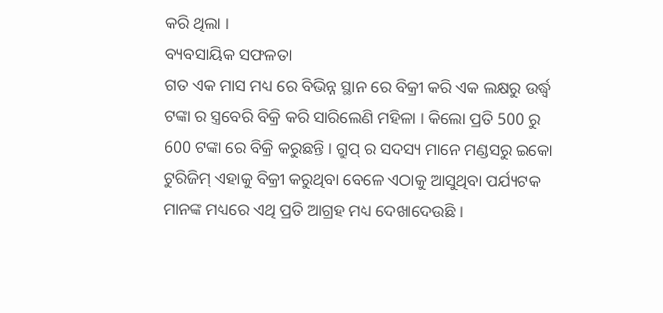କରି ଥିଲା ।
ବ୍ୟବସାୟିକ ସଫଳତା
ଗତ ଏକ ମାସ ମଧ୍ୟ ରେ ବିଭିନ୍ନ ସ୍ଥାନ ରେ ବିକ୍ରୀ କରି ଏକ ଲକ୍ଷରୁ ଉର୍ଦ୍ଧ୍ବ ଟଙ୍କା ର ସ୍ତ୍ରବେରି ବିକ୍ରି କରି ସାରିଲେଣି ମହିଳା । କିଲୋ ପ୍ରତି 500 ରୁ 600 ଟଙ୍କା ରେ ବିକ୍ରି କରୁଛନ୍ତି । ଗ୍ରୁପ୍ ର ସଦସ୍ୟ ମାନେ ମଣ୍ଡସରୁ ଇକୋ ଟୁରିଜିମ୍ ଏହାକୁ ବିକ୍ରୀ କରୁଥିବା ବେଳେ ଏଠାକୁ ଆସୁଥିବା ପର୍ଯ୍ୟଟକ ମାନଙ୍କ ମଧ୍ୟରେ ଏଥି ପ୍ରତି ଆଗ୍ରହ ମଧ୍ୟ ଦେଖାଦେଉଛି ।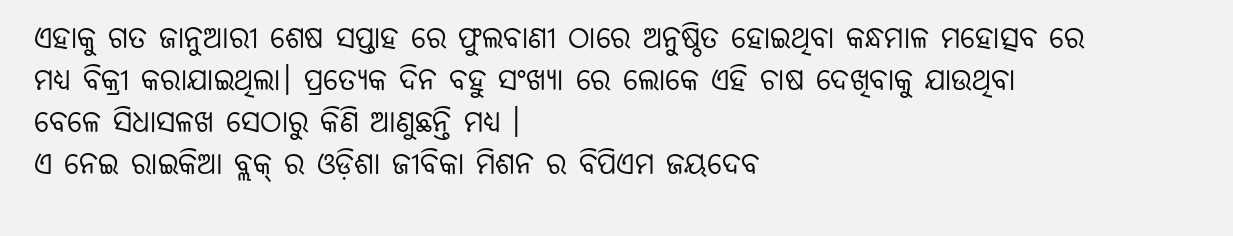ଏହାକୁ ଗତ ଜାନୁଆରୀ ଶେଷ ସପ୍ତାହ ରେ ଫୁଲବାଣୀ ଠାରେ ଅନୁଷ୍ଠିତ ହୋଇଥିବା କନ୍ଧମାଳ ମହୋତ୍ସବ ରେ ମଧ୍ୟ ବିକ୍ରୀ କରାଯାଇଥିଲା। ପ୍ରତ୍ୟେକ ଦିନ ବହୁ ସଂଖ୍ୟା ରେ ଲୋକେ ଏହି ଚାଷ ଦେଖିବାକୁ ଯାଉଥିବା ବେଳେ ସିଧାସଳଖ ସେଠାରୁ କିଣି ଆଣୁଛନ୍ତି ମଧ୍ୟ ।
ଏ ନେଇ ରାଇକିଆ ବ୍ଲକ୍ ର ଓଡ଼ିଶା ଜୀବିକା ମିଶନ ର ବିପିଏମ ଜୟଦେବ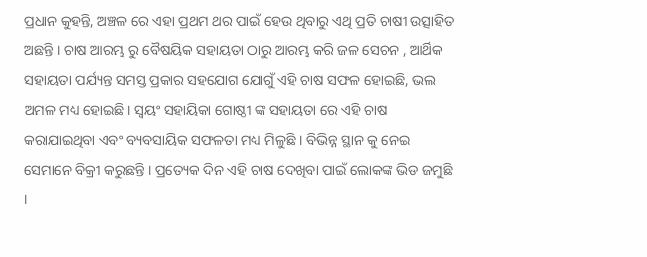ପ୍ରଧାନ କୁହନ୍ତି, ଅଞ୍ଚଳ ରେ ଏହା ପ୍ରଥମ ଥର ପାଇଁ ହେଉ ଥିବାରୁ ଏଥି ପ୍ରତି ଚାଷୀ ଉତ୍ସାହିତ ଅଛନ୍ତି । ଚାଷ ଆରମ୍ଭ ରୁ ବୈଷୟିକ ସହାୟତା ଠାରୁ ଆରମ୍ଭ କରି ଜଳ ସେଚନ , ଆର୍ଥିକ ସହାୟତା ପର୍ଯ୍ୟନ୍ତ ସମସ୍ତ ପ୍ରକାର ସହଯୋଗ ଯୋଗୁଁ ଏହି ଚାଷ ସଫଳ ହୋଇଛି, ଭଲ ଅମଳ ମଧ୍ୟ ହୋଇଛି। ସ୍ବୟଂ ସହାୟିକା ଗୋଷ୍ଠୀ ଙ୍କ ସହାୟତା ରେ ଏହି ଚାଷ କରାଯାଇଥିବା ଏବଂ ବ୍ୟବସାୟିକ ସଫଳତା ମଧ୍ୟ ମିଳୁଛି । ବିଭିନ୍ନ ସ୍ଥାନ କୁ ନେଇ ସେମାନେ ବିକ୍ରୀ କରୁଛନ୍ତି । ପ୍ରତ୍ୟେକ ଦିନ ଏହି ଚାଷ ଦେଖିବା ପାଇଁ ଲୋକଙ୍କ ଭିଡ ଜମୁଛି ।